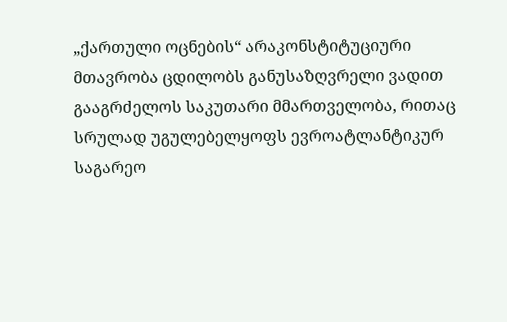„ქართული ოცნების“ არაკონსტიტუციური მთავრობა ცდილობს განუსაზღვრელი ვადით გააგრძელოს საკუთარი მმართველობა, რითაც სრულად უგულებელყოფს ევროატლანტიკურ საგარეო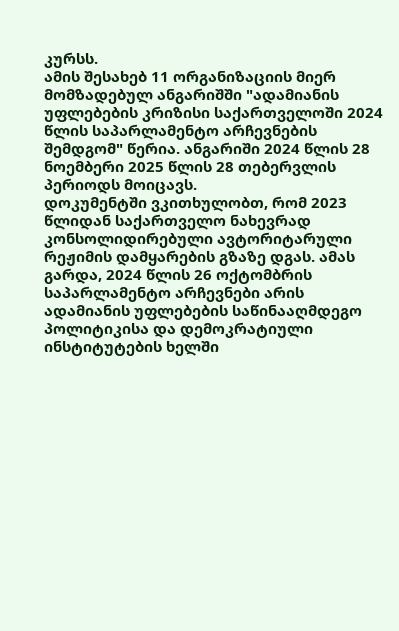კურსს.
ამის შესახებ 11 ორგანიზაციის მიერ მომზადებულ ანგარიშში "ადამიანის უფლებების კრიზისი საქართველოში 2024 წლის საპარლამენტო არჩევნების შემდგომ" წერია. ანგარიში 2024 წლის 28 ნოემბერი 2025 წლის 28 თებერვლის პერიოდს მოიცავს.
დოკუმენტში ვკითხულობთ, რომ 2023 წლიდან საქართველო ნახევრად კონსოლიდირებული ავტორიტარული რეჟიმის დამყარების გზაზე დგას. ამას გარდა, 2024 წლის 26 ოქტომბრის საპარლამენტო არჩევნები არის ადამიანის უფლებების საწინააღმდეგო პოლიტიკისა და დემოკრატიული ინსტიტუტების ხელში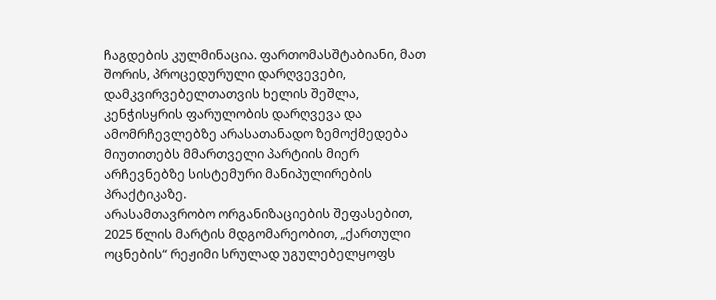ჩაგდების კულმინაცია. ფართომასშტაბიანი, მათ შორის, პროცედურული დარღვევები, დამკვირვებელთათვის ხელის შეშლა, კენჭისყრის ფარულობის დარღვევა და ამომრჩევლებზე არასათანადო ზემოქმედება მიუთითებს მმართველი პარტიის მიერ არჩევნებზე სისტემური მანიპულირების პრაქტიკაზე.
არასამთავრობო ორგანიზაციების შეფასებით, 2025 წლის მარტის მდგომარეობით, „ქართული ოცნების“ რეჟიმი სრულად უგულებელყოფს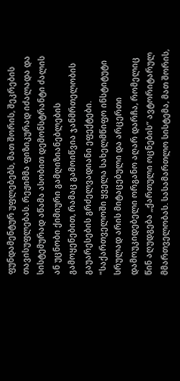ფუნდამენტურ უფლებებს, მათ შორის, შეკრების თავისუფლებას. რეჟიმმა ფიზიკურად იძალადა და სისტემურად აწამა ასობით დემონსტრანტი ძალის ან უცნობი ქიმიური გამღიზიანებლების გამოყენებით, რამაც გამოიწვია ჯანმრთელობის გაუარესების გრძელვადიანი ეფექტები.
"საქართველოში ყველა სახელმწიფო ინსტიტუტი სრულად არის მიტაცებული და არცერთი დამოუკიდებელი ორგანო აღარ დარჩა, რომელიც წინ აღუდგება „ქართული ოცნების“ ავტორიტარულ მმართველობას. სასამართლო სისტემა, მათ შორის,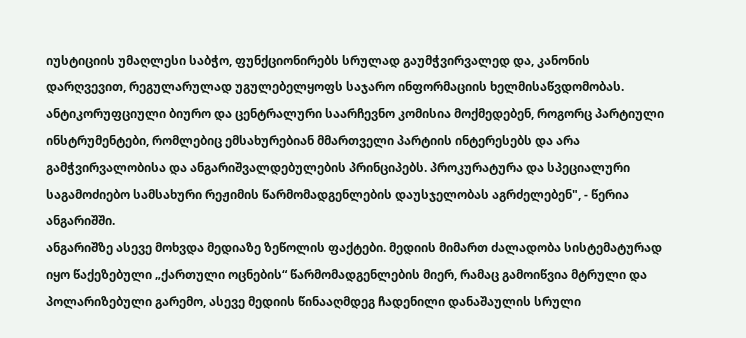იუსტიციის უმაღლესი საბჭო, ფუნქციონირებს სრულად გაუმჭვირვალედ და, კანონის დარღვევით, რეგულარულად უგულებელყოფს საჯარო ინფორმაციის ხელმისაწვდომობას.
ანტიკორუფციული ბიურო და ცენტრალური საარჩევნო კომისია მოქმედებენ, როგორც პარტიული ინსტრუმენტები, რომლებიც ემსახურებიან მმართველი პარტიის ინტერესებს და არა გამჭვირვალობისა და ანგარიშვალდებულების პრინციპებს. პროკურატურა და სპეციალური საგამოძიებო სამსახური რეჟიმის წარმომადგენლების დაუსჯელობას აგრძელებენ", - წერია ანგარიშში.
ანგარიშზე ასევე მოხვდა მედიაზე ზეწოლის ფაქტები. მედიის მიმართ ძალადობა სისტემატურად იყო წაქეზებული „ქართული ოცნების“ წარმომადგენლების მიერ, რამაც გამოიწვია მტრული და პოლარიზებული გარემო, ასევე მედიის წინააღმდეგ ჩადენილი დანაშაულის სრული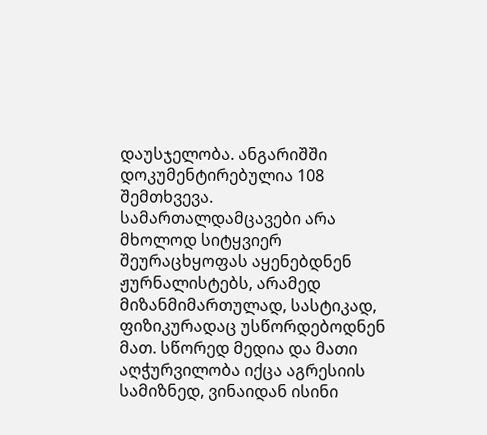დაუსჯელობა. ანგარიშში დოკუმენტირებულია 108 შემთხვევა.
სამართალდამცავები არა მხოლოდ სიტყვიერ შეურაცხყოფას აყენებდნენ ჟურნალისტებს, არამედ მიზანმიმართულად, სასტიკად, ფიზიკურადაც უსწორდებოდნენ მათ. სწორედ მედია და მათი აღჭურვილობა იქცა აგრესიის სამიზნედ, ვინაიდან ისინი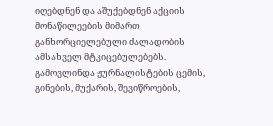იღებდნენ და აშუქებდნენ აქციის მონაწილეების მიმართ განხორციელებული ძალადობის ამსახველ მტკიცებულებებს.
გამოვლინდა ჟურნალისტების ცემის, გინების, მუქარის, შევიწროების,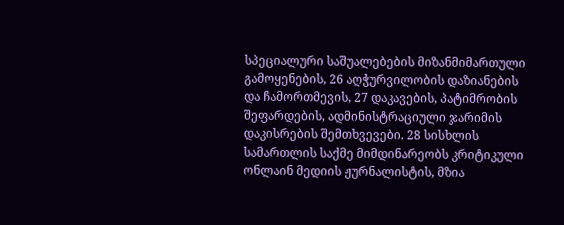სპეციალური საშუალებების მიზანმიმართული გამოყენების, 26 აღჭურვილობის დაზიანების და ჩამორთმევის, 27 დაკავების, პატიმრობის შეფარდების, ადმინისტრაციული ჯარიმის დაკისრების შემთხვევები. 28 სისხლის სამართლის საქმე მიმდინარეობს კრიტიკული ონლაინ მედიის ჟურნალისტის, მზია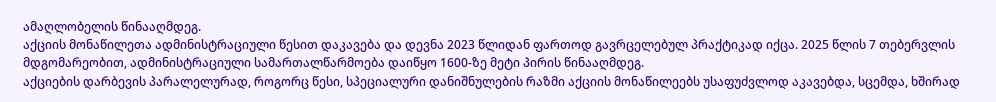ამაღლობელის წინააღმდეგ.
აქციის მონაწილეთა ადმინისტრაციული წესით დაკავება და დევნა 2023 წლიდან ფართოდ გავრცელებულ პრაქტიკად იქცა. 2025 წლის 7 თებერვლის მდგომარეობით, ადმინისტრაციული სამართალწარმოება დაიწყო 1600-ზე მეტი პირის წინააღმდეგ.
აქციების დარბევის პარალელურად, როგორც წესი, სპეციალური დანიშნულების რაზმი აქციის მონაწილეებს უსაფუძვლოდ აკავებდა, სცემდა, ხშირად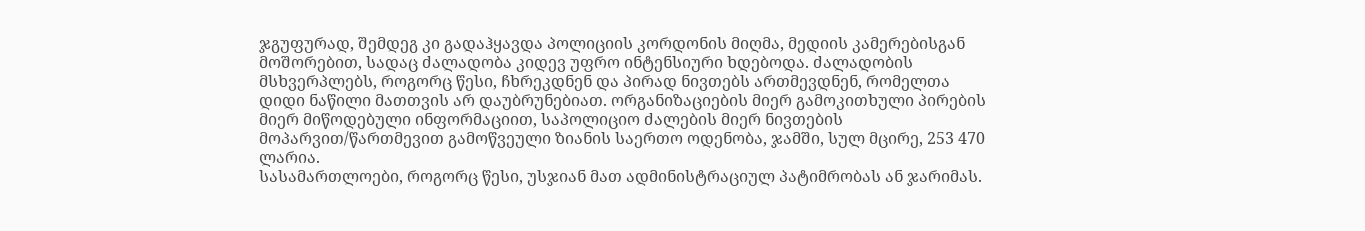ჯგუფურად, შემდეგ კი გადაჰყავდა პოლიციის კორდონის მიღმა, მედიის კამერებისგან მოშორებით, სადაც ძალადობა კიდევ უფრო ინტენსიური ხდებოდა. ძალადობის მსხვერპლებს, როგორც წესი, ჩხრეკდნენ და პირად ნივთებს ართმევდნენ, რომელთა დიდი ნაწილი მათთვის არ დაუბრუნებიათ. ორგანიზაციების მიერ გამოკითხული პირების მიერ მიწოდებული ინფორმაციით, საპოლიციო ძალების მიერ ნივთების მოპარვით/წართმევით გამოწვეული ზიანის საერთო ოდენობა, ჯამში, სულ მცირე, 253 470 ლარია.
სასამართლოები, როგორც წესი, უსჯიან მათ ადმინისტრაციულ პატიმრობას ან ჯარიმას.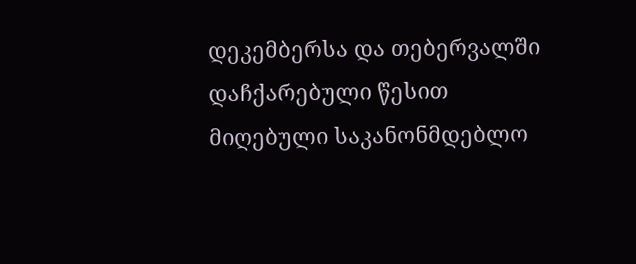დეკემბერსა და თებერვალში დაჩქარებული წესით მიღებული საკანონმდებლო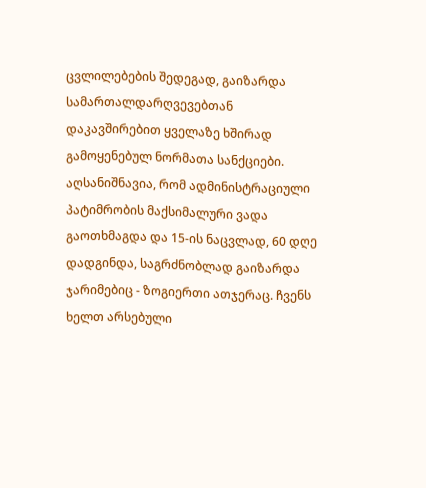ცვლილებების შედეგად, გაიზარდა სამართალდარღვევებთან დაკავშირებით ყველაზე ხშირად გამოყენებულ ნორმათა სანქციები. აღსანიშნავია, რომ ადმინისტრაციული პატიმრობის მაქსიმალური ვადა გაოთხმაგდა და 15-ის ნაცვლად, 60 დღე დადგინდა, საგრძნობლად გაიზარდა ჯარიმებიც - ზოგიერთი ათჯერაც. ჩვენს ხელთ არსებული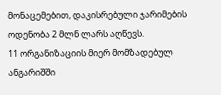მონაცემებით, დაკისრებული ჯარიმების ოდენობა 2 მლნ ლარს აღწევს.
11 ორგანიზაციის მიერ მომზადებულ ანგარიშში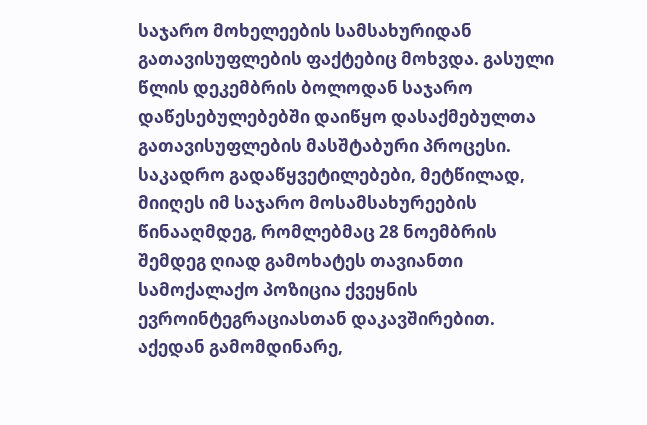საჯარო მოხელეების სამსახურიდან გათავისუფლების ფაქტებიც მოხვდა. გასული წლის დეკემბრის ბოლოდან საჯარო დაწესებულებებში დაიწყო დასაქმებულთა გათავისუფლების მასშტაბური პროცესი. საკადრო გადაწყვეტილებები, მეტწილად, მიიღეს იმ საჯარო მოსამსახურეების წინააღმდეგ, რომლებმაც 28 ნოემბრის შემდეგ ღიად გამოხატეს თავიანთი სამოქალაქო პოზიცია ქვეყნის ევროინტეგრაციასთან დაკავშირებით. აქედან გამომდინარე,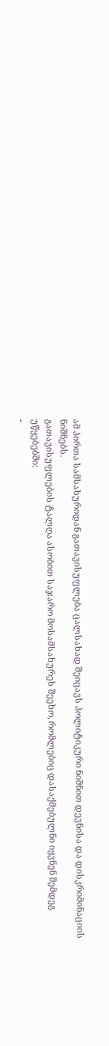ამ პირთა სამსახურიდან გათავისუფლება ცალსახად შეიცავს პოლიტიკური ნიშნით დევნისა და დისკრიმინაციის ნიშნებს.
გათავისუფლების ტალღა ასობით საჯარო მოსამსახურეს შეეხო, რომლებიც დასაქმებულნი იყვნენ შემდეგ უწყებებში:
-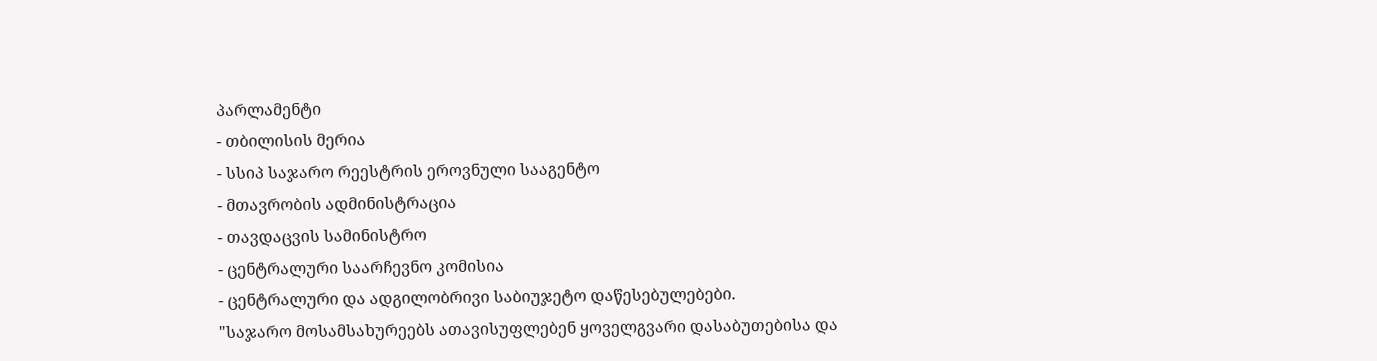პარლამენტი
- თბილისის მერია
- სსიპ საჯარო რეესტრის ეროვნული სააგენტო
- მთავრობის ადმინისტრაცია
- თავდაცვის სამინისტრო
- ცენტრალური საარჩევნო კომისია
- ცენტრალური და ადგილობრივი საბიუჯეტო დაწესებულებები.
"საჯარო მოსამსახურეებს ათავისუფლებენ ყოველგვარი დასაბუთებისა და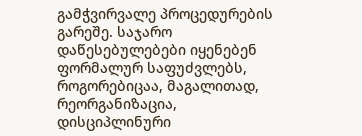გამჭვირვალე პროცედურების გარეშე. საჯარო დაწესებულებები იყენებენ ფორმალურ საფუძვლებს, როგორებიცაა, მაგალითად, რეორგანიზაცია, დისციპლინური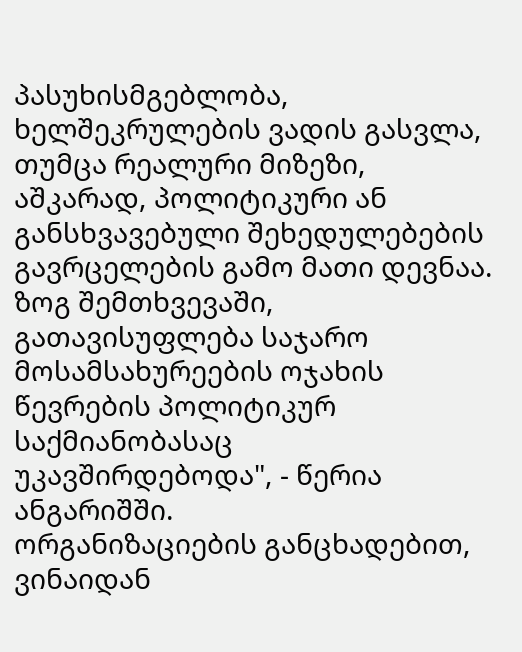პასუხისმგებლობა, ხელშეკრულების ვადის გასვლა, თუმცა რეალური მიზეზი, აშკარად, პოლიტიკური ან განსხვავებული შეხედულებების გავრცელების გამო მათი დევნაა. ზოგ შემთხვევაში, გათავისუფლება საჯარო მოსამსახურეების ოჯახის წევრების პოლიტიკურ საქმიანობასაც უკავშირდებოდა", - წერია ანგარიშში.
ორგანიზაციების განცხადებით, ვინაიდან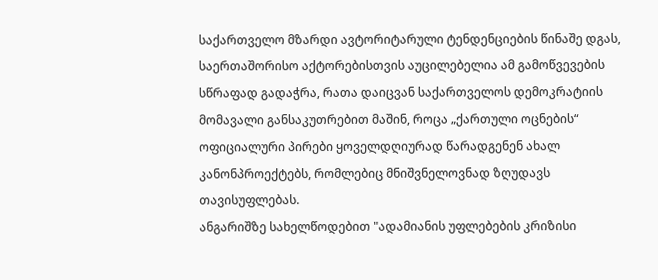საქართველო მზარდი ავტორიტარული ტენდენციების წინაშე დგას, საერთაშორისო აქტორებისთვის აუცილებელია ამ გამოწვევების სწრაფად გადაჭრა, რათა დაიცვან საქართველოს დემოკრატიის მომავალი განსაკუთრებით მაშინ, როცა „ქართული ოცნების“ ოფიციალური პირები ყოველდღიურად წარადგენენ ახალ კანონპროექტებს, რომლებიც მნიშვნელოვნად ზღუდავს თავისუფლებას.
ანგარიშზე სახელწოდებით "ადამიანის უფლებების კრიზისი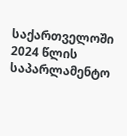საქართველოში 2024 წლის საპარლამენტო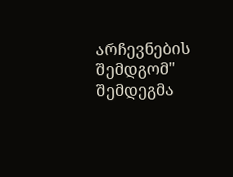არჩევნების შემდგომ" შემდეგმა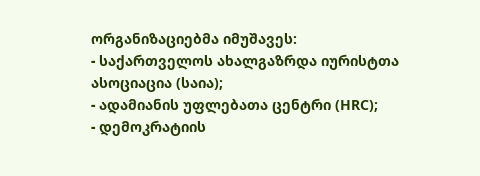ორგანიზაციებმა იმუშავეს:
- საქართველოს ახალგაზრდა იურისტთა ასოციაცია (საია);
- ადამიანის უფლებათა ცენტრი (HRC);
- დემოკრატიის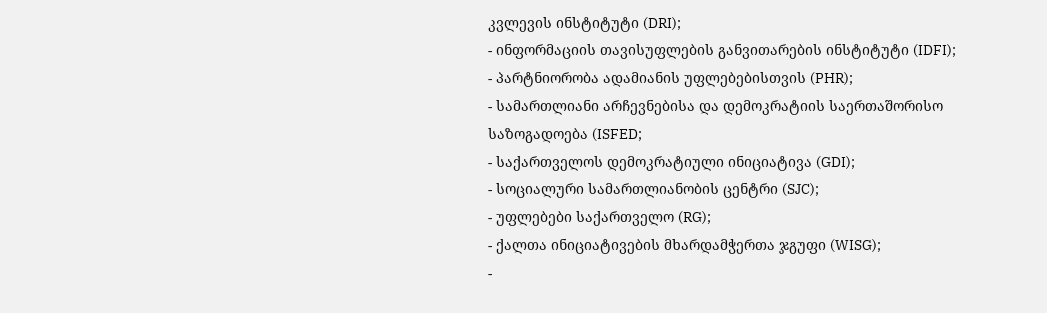კვლევის ინსტიტუტი (DRI);
- ინფორმაციის თავისუფლების განვითარების ინსტიტუტი (IDFI);
- პარტნიორობა ადამიანის უფლებებისთვის (PHR);
- სამართლიანი არჩევნებისა და დემოკრატიის საერთაშორისო საზოგადოება (ISFED;
- საქართველოს დემოკრატიული ინიციატივა (GDI);
- სოციალური სამართლიანობის ცენტრი (SJC);
- უფლებები საქართველო (RG);
- ქალთა ინიციატივების მხარდამჭერთა ჯგუფი (WISG);
-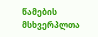წამების მსხვერპლთა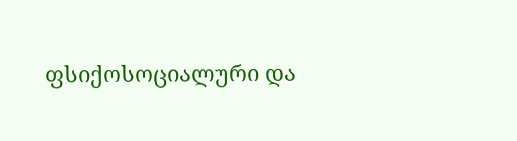ფსიქოსოციალური და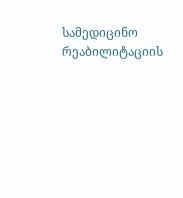სამედიცინო რეაბილიტაციის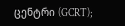ცენტრი (GCRT);